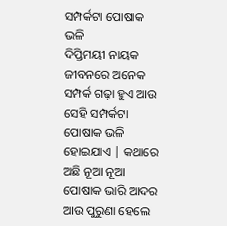ସମ୍ପର୍କଟା ପୋଷାକ ଭଳି
ଦିପ୍ତିମୟୀ ନାୟକ
ଜୀବନରେ ଅନେକ ସମ୍ପର୍କ ଗଢ଼ା ହୁଏ ଆଉ ସେହି ସମ୍ପର୍କଟା ପୋଷାକ ଭଳି ହୋଇଯାଏ | କଥାରେ ଅଛି ନୂଆ ନୂଆ ପୋଷାକ ଭାରି ଆଦର ଆଉ ପୁରୁଣା ହେଲେ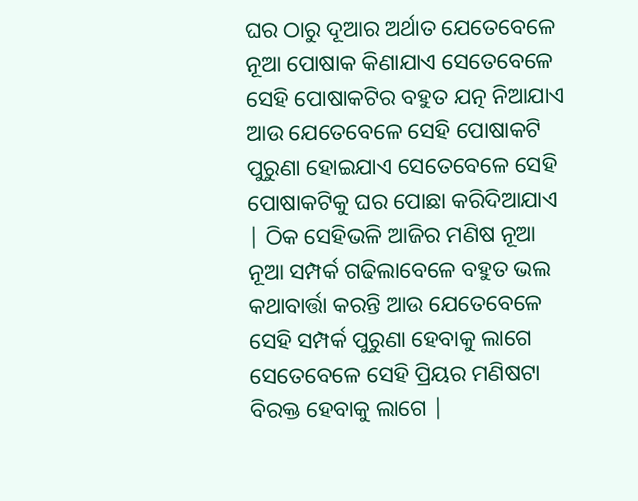ଘର ଠାରୁ ଦୂଆର ଅର୍ଥାତ ଯେତେବେଳେ ନୂଆ ପୋଷାକ କିଣାଯାଏ ସେତେବେଳେ ସେହି ପୋଷାକଟିର ବହୁତ ଯତ୍ନ ନିଆଯାଏ ଆଉ ଯେତେବେଳେ ସେହି ପୋଷାକଟି ପୁରୁଣା ହୋଇଯାଏ ସେତେବେଳେ ସେହି ପୋଷାକଟିକୁ ଘର ପୋଛା କରିଦିଆଯାଏ | ଠିକ ସେହିଭଳି ଆଜିର ମଣିଷ ନୂଆ ନୂଆ ସମ୍ପର୍କ ଗଢିଲାବେଳେ ବହୁତ ଭଲ କଥାବାର୍ତ୍ତା କରନ୍ତି ଆଉ ଯେତେବେଳେ ସେହି ସମ୍ପର୍କ ପୁରୁଣା ହେବାକୁ ଲାଗେ ସେତେବେଳେ ସେହି ପ୍ରିୟର ମଣିଷଟା ବିରକ୍ତ ହେବାକୁ ଲାଗେ |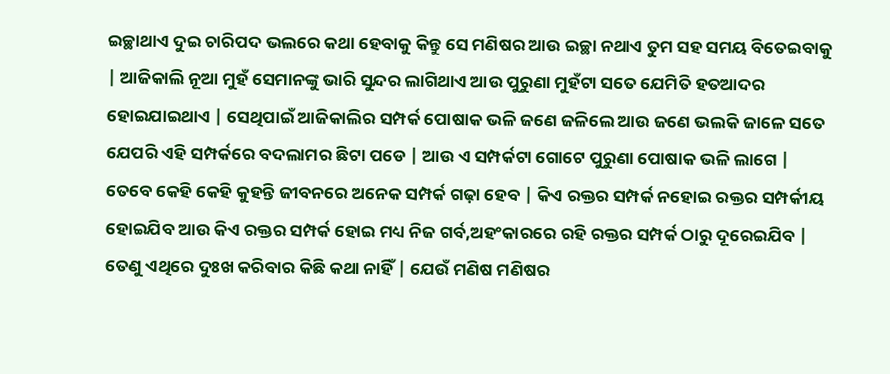ଇଚ୍ଛାଥାଏ ଦୁଇ ଚାରିପଦ ଭଲରେ କଥା ହେବାକୁ କିନ୍ତୁ ସେ ମଣିଷର ଆଉ ଇଚ୍ଛା ନଥାଏ ତୁମ ସହ ସମୟ ବିତେଇବାକୁ | ଆଜିକାଲି ନୂଆ ମୁହଁ ସେମାନଙ୍କୁ ଭାରି ସୁନ୍ଦର ଲାଗିଥାଏ ଆଉ ପୁରୁଣା ମୁହଁଟା ସତେ ଯେମିତି ହତଆଦର ହୋଇଯାଇଥାଏ | ସେଥିପାଇଁ ଆଜିକାଲିର ସମ୍ପର୍କ ପୋଷାକ ଭଳି ଜଣେ ଜଳିଲେ ଆଉ ଜଣେ ଭଲକି ଜାଳେ ସତେ ଯେପରି ଏହି ସମ୍ପର୍କରେ ବଦଲାମର ଛିଟା ପଡେ | ଆଉ ଏ ସମ୍ପର୍କଟା ଗୋଟେ ପୁରୁଣା ପୋଷାକ ଭଳି ଲାଗେ |
ତେବେ କେହି କେହି କୁହନ୍ତି ଜୀବନରେ ଅନେକ ସମ୍ପର୍କ ଗଢ଼ା ହେବ | କିଏ ରକ୍ତର ସମ୍ପର୍କ ନହୋଇ ରକ୍ତର ସମ୍ପର୍କୀୟ ହୋଇଯିବ ଆଉ କିଏ ରକ୍ତର ସମ୍ପର୍କ ହୋଇ ମଧ୍ୟ ନିଜ ଗର୍ବ,ଅହଂକାରରେ ରହି ରକ୍ତର ସମ୍ପର୍କ ଠାରୁ ଦୂରେଇଯିବ | ତେଣୁ ଏଥିରେ ଦୁଃଖ କରିବାର କିଛି କଥା ନାହିଁ | ଯେଉଁ ମଣିଷ ମଣିଷର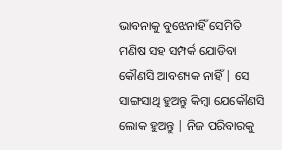ଭାବନାକୁ ବୁଝେନାହିଁ ସେମିତି ମଣିଷ ସହ ସମ୍ପର୍କ ଯୋଡିବା କୌଣସି ଆବଶ୍ୟକ ନାହିଁ | ସେ ସାଙ୍ଗସାଥି ହୁଅନ୍ତୁ କିମ୍ବା ଯେକୌଣସି ଲୋକ ହୁଅନ୍ତୁ | ନିଜ ପରିବାରକୁ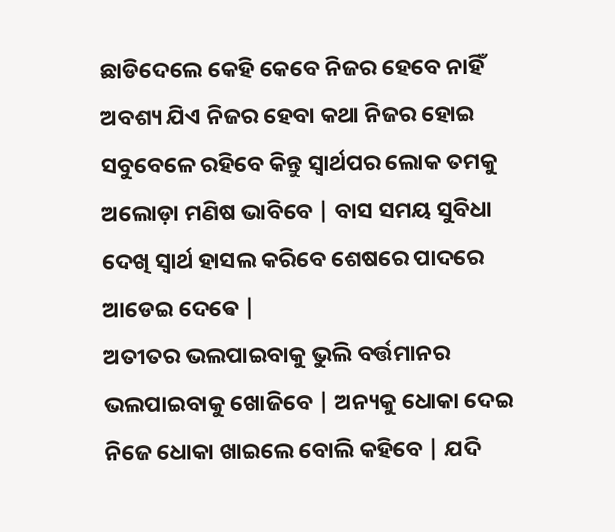ଛାଡିଦେଲେ କେହି କେବେ ନିଜର ହେବେ ନାହିଁ ଅବଶ୍ୟ ଯିଏ ନିଜର ହେବା କଥା ନିଜର ହୋଇ ସବୁବେଳେ ରହିବେ କିନ୍ତୁ ସ୍ୱାର୍ଥପର ଲୋକ ତମକୁ ଅଲୋଡ଼ା ମଣିଷ ଭାବିବେ | ବାସ ସମୟ ସୁବିଧା ଦେଖି ସ୍ଵାର୍ଥ ହାସଲ କରିବେ ଶେଷରେ ପାଦରେ ଆଡେଇ ଦେଵେ |
ଅତୀତର ଭଲପାଇବାକୁ ଭୁଲି ବର୍ତ୍ତମାନର ଭଲପାଇବାକୁ ଖୋଜିବେ | ଅନ୍ୟକୁ ଧୋକା ଦେଇ ନିଜେ ଧୋକା ଖାଇଲେ ବୋଲି କହିବେ | ଯଦି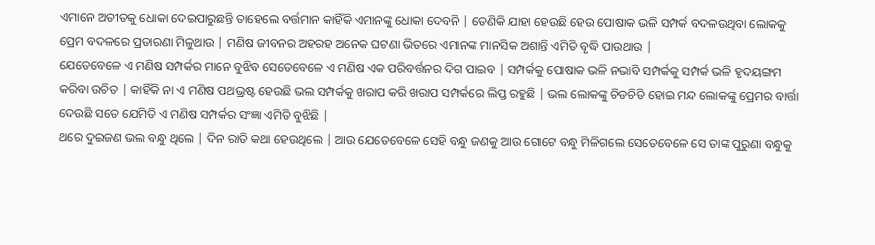ଏମାନେ ଅତୀତକୁ ଧୋକା ଦେଇପାରୁଛନ୍ତି ତାହେଲେ ବର୍ତ୍ତମାନ କାହିଁକି ଏମାନଙ୍କୁ ଧୋକା ଦେବନି | ତେଣିକି ଯାହା ହେଉଛି ହେଉ ପୋଷାକ ଭଳି ସମ୍ପର୍କ ବଦଳଉଥିବା ଲୋକକୁ ପ୍ରେମ ବଦଳରେ ପ୍ରତାରଣା ମିଳୁଥାଉ | ମଣିଷ ଜୀବନର ଅହରହ ଅନେକ ଘଟଣା ଭିତରେ ଏମାନଙ୍କ ମାନସିକ ଅଶାନ୍ତି ଏମିତି ବୃଦ୍ଧି ପାଉଥାଉ |
ଯେତେବେଳେ ଏ ମଣିଷ ସମ୍ପର୍କର ମାନେ ବୁଝିବ ସେତେବେଳେ ଏ ମଣିଷ ଏକ ପରିବର୍ତ୍ତନର ଦିଗ ପାଇବ | ସମ୍ପର୍କକୁ ପୋଷାକ ଭଳି ନଭାବି ସମ୍ପର୍କକୁ ସମ୍ପର୍କ ଭଳି ହୃଦୟଙ୍ଗମ କରିବା ଉଚିତ | କାହିଁକି ନା ଏ ମଣିଷ ପଥଭ୍ରଷ୍ଟ ହେଉଛି ଭଲ ସମ୍ପର୍କକୁ ଖରାପ କରି ଖରାପ ସମ୍ପର୍କରେ ଲିପ୍ତ ରହୁଛି | ଭଲ ଲୋକଙ୍କୁ ଚିଡଚିଡି ହୋଇ ମନ୍ଦ ଲୋକଙ୍କୁ ପ୍ରେମର ବାର୍ତ୍ତା ଦେଉଛି ସତେ ଯେମିତି ଏ ମଣିଷ ସମ୍ପର୍କର ସଂଜ୍ଞା ଏମିତି ବୁଝିଛି |
ଥରେ ଦୁଇଜଣ ଭଲ ବନ୍ଧୁ ଥିଲେ | ଦିନ ରାତି କଥା ହେଉଥିଲେ | ଆଉ ଯେତେବେଳେ ସେହି ବନ୍ଧୁ ଜଣକୁ ଆଉ ଗୋଟେ ବନ୍ଧୁ ମିଳିଗଲେ ସେତେବେଳେ ସେ ତାଙ୍କ ପୁରୁଣା ବନ୍ଧୁକୁ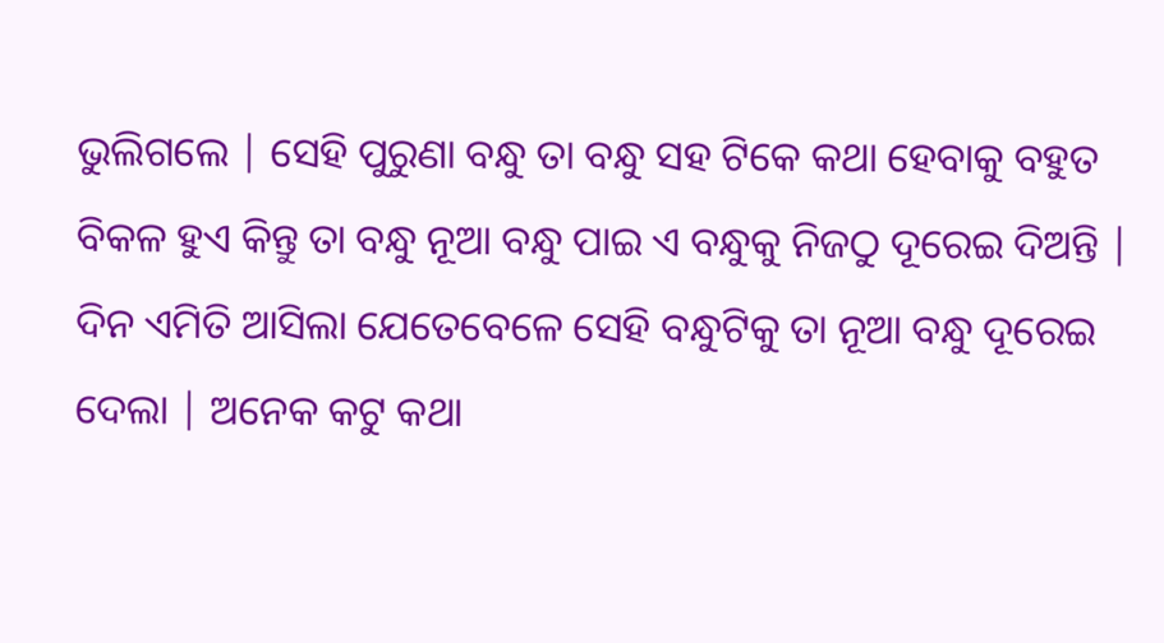ଭୁଲିଗଲେ | ସେହି ପୁରୁଣା ବନ୍ଧୁ ତା ବନ୍ଧୁ ସହ ଟିକେ କଥା ହେବାକୁ ବହୁତ ବିକଳ ହୁଏ କିନ୍ତୁ ତା ବନ୍ଧୁ ନୂଆ ବନ୍ଧୁ ପାଇ ଏ ବନ୍ଧୁକୁ ନିଜଠୁ ଦୂରେଇ ଦିଅନ୍ତି | ଦିନ ଏମିତି ଆସିଲା ଯେତେବେଳେ ସେହି ବନ୍ଧୁଟିକୁ ତା ନୂଆ ବନ୍ଧୁ ଦୂରେଇ ଦେଲା | ଅନେକ କଟୁ କଥା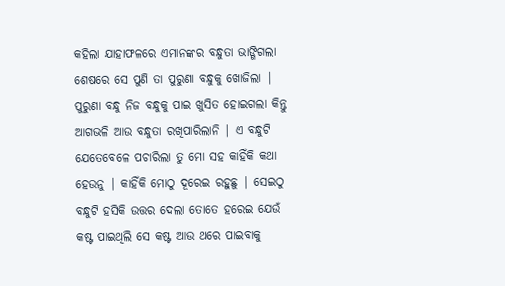କହିଲା ଯାହାଫଳରେ ଏମାନଙ୍କର ବନ୍ଧୁତା ଭାଙ୍ଗିଗଲା ଶେଷରେ ସେ ପୁଣି ତା ପୁରୁଣା ବନ୍ଧୁକୁ ଖୋଜିଲା | ପୁରୁଣା ବନ୍ଧୁ ନିଜ ବନ୍ଧୁକୁ ପାଇ ଖୁସିତ ହୋଇଗଲା କିନ୍ତୁ ଆଗଭଳି ଆଉ ବନ୍ଧୁତା ରଖିପାରିଲାନି | ଏ ବନ୍ଧୁଟି ଯେତେବେଳେ ପଚାରିଲା ତୁ ମୋ ସହ କାହିଁକି କଥା ହେଉନୁ | କାହିଁକି ମୋଠୁ ଦୂରେଇ ରହୁଛୁ | ସେଇଠୁ ବନ୍ଧୁଟି ହସିକି ଉତ୍ତର ଦେଲା ତୋତେ ହରେଇ ଯେଉଁ କଷ୍ଟ ପାଇଥିଲି ସେ କଷ୍ଟ ଆଉ ଥରେ ପାଇବାକୁ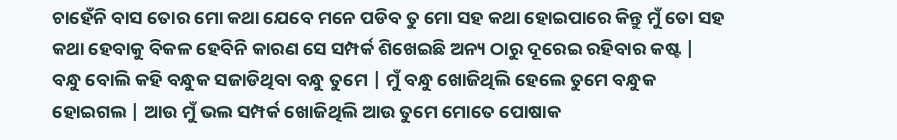ଚାହେଁନି ବାସ ତୋର ମୋ କଥା ଯେବେ ମନେ ପଡିବ ତୁ ମୋ ସହ କଥା ହୋଇପାରେ କିନ୍ତୁ ମୁଁ ତୋ ସହ କଥା ହେବାକୁ ବିକଳ ହେବିନି କାରଣ ସେ ସମ୍ପର୍କ ଶିଖେଇଛି ଅନ୍ୟ ଠାରୁ ଦୂରେଇ ରହିବାର କଷ୍ଟ | ବନ୍ଧୁ ବୋଲି କହି ବନ୍ଧୁକ ସଜାଡିଥିବା ବନ୍ଧୁ ତୁମେ | ମୁଁ ବନ୍ଧୁ ଖୋଜିଥିଲି ହେଲେ ତୁମେ ବନ୍ଧୁକ ହୋଇଗଲ | ଆଉ ମୁଁ ଭଲ ସମ୍ପର୍କ ଖୋଜିଥିଲି ଆଉ ତୁମେ ମୋତେ ପୋଷାକ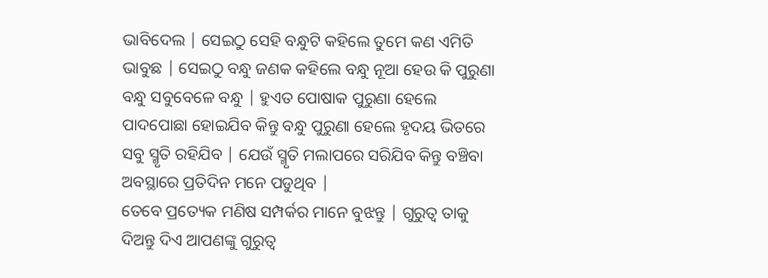ଭାବିଦେଲ | ସେଇଠୁ ସେହି ବନ୍ଧୁଟି କହିଲେ ତୁମେ କଣ ଏମିତି ଭାବୁଛ | ସେଇଠୁ ବନ୍ଧୁ ଜଣକ କହିଲେ ବନ୍ଧୁ ନୂଆ ହେଉ କି ପୁରୁଣା ବନ୍ଧୁ ସବୁବେଳେ ବନ୍ଧୁ | ହୁଏତ ପୋଷାକ ପୁରୁଣା ହେଲେ ପାଦପୋଛା ହୋଇଯିବ କିନ୍ତୁ ବନ୍ଧୁ ପୁରୁଣା ହେଲେ ହୃଦୟ ଭିତରେ ସବୁ ସ୍ମୃତି ରହିଯିବ | ଯେଉଁ ସ୍ମୃତି ମଲାପରେ ସରିଯିବ କିନ୍ତୁ ବଞ୍ଚିବା ଅବସ୍ଥାରେ ପ୍ରତିଦିନ ମନେ ପଡୁଥିବ |
ତେବେ ପ୍ରତ୍ୟେକ ମଣିଷ ସମ୍ପର୍କର ମାନେ ବୁଝନ୍ତୁ | ଗୁରୁତ୍ୱ ତାକୁ ଦିଅନ୍ତୁ ଦିଏ ଆପଣଙ୍କୁ ଗୁରୁତ୍ୱ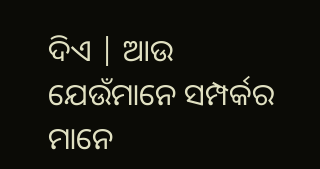ଦିଏ | ଆଉ ଯେଉଁମାନେ ସମ୍ପର୍କର ମାନେ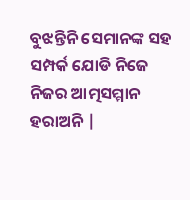ବୁଝନ୍ତିନି ସେମାନଙ୍କ ସହ ସମ୍ପର୍କ ଯୋଡି ନିଜେ ନିଜର ଆତ୍ମସମ୍ମାନ ହରାଅନି |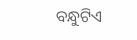ବନ୍ଧୁଟିଏ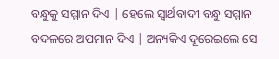ବନ୍ଧୁକୁ ସମ୍ମାନ ଦିଏ | ହେଲେ ସ୍ୱାର୍ଥବାଦୀ ବନ୍ଧୁ ସମ୍ମାନ ବଦଳରେ ଅପମାନ ଦିଏ | ଅନ୍ୟକିଏ ଦୂରେଇଲେ ସେ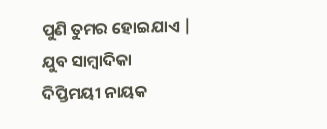ପୁଣି ତୁମର ହୋଇଯାଏ |
ଯୁବ ସାମ୍ବାଦିକା
ଦିପ୍ତିମୟୀ ନାୟକ